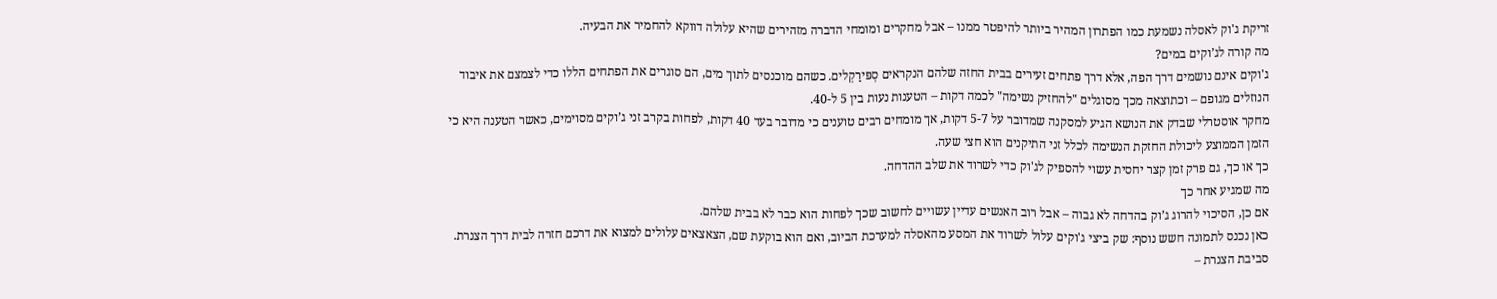זריקת ג'וק לאסלה נשמעת כמו הפתרון המהיר ביותר להיפטר ממנו – אבל מחקרים ומומחי הדברה מזהירים שהיא עלולה דווקא להחמיר את הבעיה.
מה קורה לג’וקים במים?
ג'וקים אינם נושמים דרך הפה, אלא דרך פתחים זעירים בבית החזה שלהם הנקראים סְפּירַקְלים. כשהם מוכנסים לתוך מים, הם סוגרים את הפתחים הללו כדי לצמצם את איבוד הנוזלים מגופם – וכתוצאה מכך מסוגלים "להחזיק נשימה" לכמה דקות – הטענות נעות בין 5 ל-40.
מחקר אוסטרלי שבדק את הנושא הגיע למסקנה שמדובר על 5-7 דקות, אך מומחים רבים טוענים כי מדובר בעד 40 דקות, לפחות בקרב זני ג’וקים מסוימים, כאשר הטענה היא כי הזמן הממוצע ליכולת החזקת הנשימה לכלל זני התיקנים הוא חצי שעה.
כך או כך, גם פרק זמן קצר יחסית עשוי להספיק לג'וק כדי לשרוד את שלב ההדחה.
מה שמגיע אחר כך
אם כן, הסיכוי להרוג ג’וק בהדחה לא גבוה – אבל רוב האנשים עדיין עשויים לחשוב שכך לפחות הוא כבר לא בבית שלהם.
כאן נכנס לתמונה חשש נוסף: שק ביצי ג'וקים עלול לשרוד את המסע מהאסלה למערכת הביוב, ואם הוא בוקעת שם, הצאצאים עלולים למצוא את דרכם חזרה לבית דרך הצנרת. סביבת הצנרת –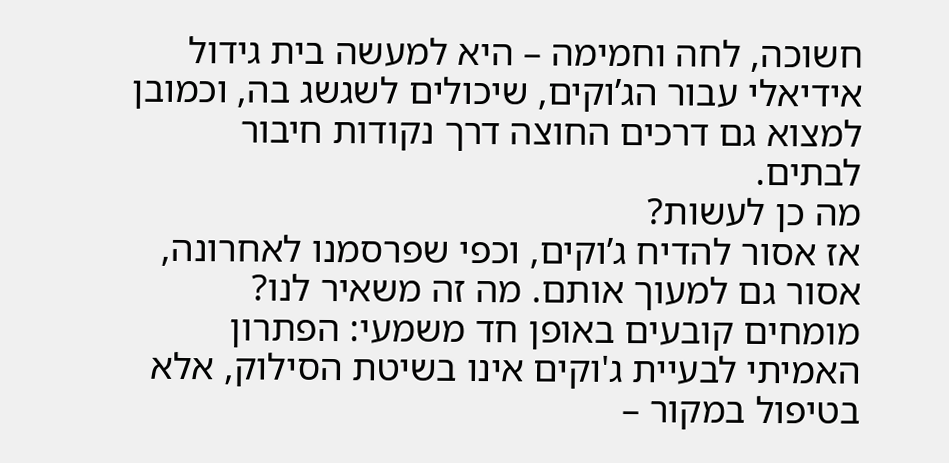חשוכה, לחה וחמימה – היא למעשה בית גידול אידיאלי עבור הג’וקים, שיכולים לשגשג בה, וכמובן למצוא גם דרכים החוצה דרך נקודות חיבור לבתים.
מה כן לעשות?
אז אסור להדיח ג’וקים, וכפי שפרסמנו לאחרונה, אסור גם למעוך אותם. מה זה משאיר לנו? מומחים קובעים באופן חד משמעי: הפתרון האמיתי לבעיית ג'וקים אינו בשיטת הסילוק, אלא בטיפול במקור –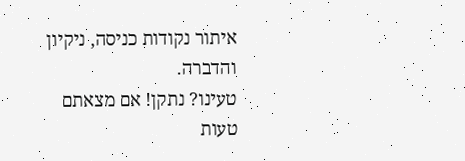איתור נקודות כניסה, ניקיון והדברה.
טעינו? נתקן! אם מצאתם טעות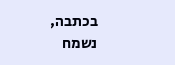בכתבה, נשמח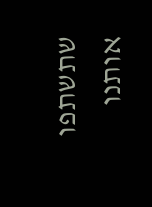שתשתפו אותנו